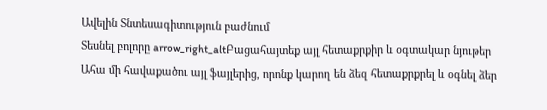Ավելին Տնտեսագիտություն բաժնում
Տեսնել բոլորը arrow_right_altԲացահայտեք այլ հետաքրքիր և օգտակար նյութեր
Ահա մի հավաքածու այլ ֆայլերից, որոնք կարող են ձեզ հետաքրքրել և օգնել ձեր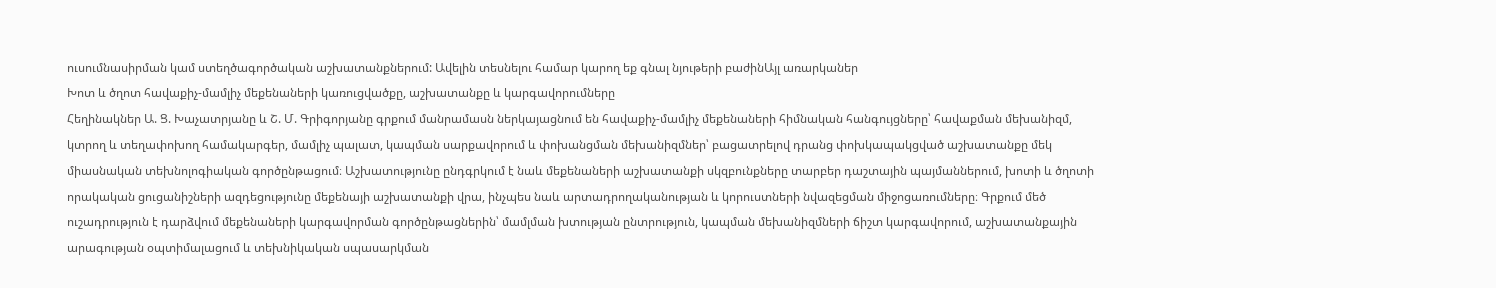ուսումնասիրման կամ ստեղծագործական աշխատանքներում: Ավելին տեսնելու համար կարող եք գնալ նյութերի բաժինԱյլ առարկաներ
Խոտ և ծղոտ հավաքիչ-մամլիչ մեքենաների կառուցվածքը, աշխատանքը և կարգավորումները
Հեղինակներ Ա. Ց. Խաչատրյանը և Շ. Մ. Գրիգորյանը գրքում մանրամասն ներկայացնում են հավաքիչ-մամլիչ մեքենաների հիմնական հանգույցները՝ հավաքման մեխանիզմ, կտրող և տեղափոխող համակարգեր, մամլիչ պալատ, կապման սարքավորում և փոխանցման մեխանիզմներ՝ բացատրելով դրանց փոխկապակցված աշխատանքը մեկ միասնական տեխնոլոգիական գործընթացում։ Աշխատությունը ընդգրկում է նաև մեքենաների աշխատանքի սկզբունքները տարբեր դաշտային պայմաններում, խոտի և ծղոտի որակական ցուցանիշների ազդեցությունը մեքենայի աշխատանքի վրա, ինչպես նաև արտադրողականության և կորուստների նվազեցման միջոցառումները։ Գրքում մեծ ուշադրություն է դարձվում մեքենաների կարգավորման գործընթացներին՝ մամլման խտության ընտրություն, կապման մեխանիզմների ճիշտ կարգավորում, աշխատանքային արագության օպտիմալացում և տեխնիկական սպասարկման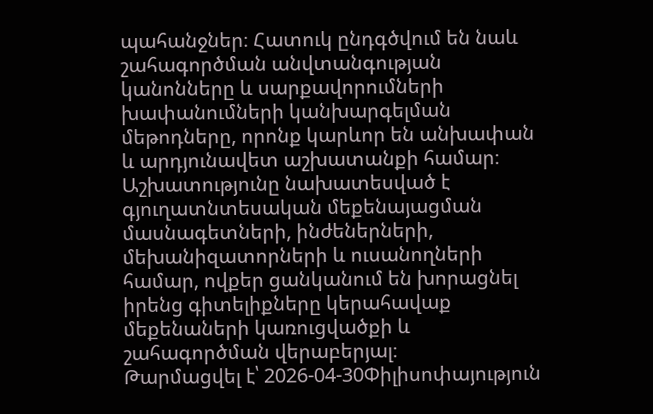պահանջներ։ Հատուկ ընդգծվում են նաև շահագործման անվտանգության կանոնները և սարքավորումների խափանումների կանխարգելման մեթոդները, որոնք կարևոր են անխափան և արդյունավետ աշխատանքի համար։ Աշխատությունը նախատեսված է գյուղատնտեսական մեքենայացման մասնագետների, ինժեներների, մեխանիզատորների և ուսանողների համար, ովքեր ցանկանում են խորացնել իրենց գիտելիքները կերահավաք մեքենաների կառուցվածքի և շահագործման վերաբերյալ։
Թարմացվել է՝ 2026-04-30Փիլիսոփայություն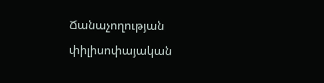Ճանաչողության փիլիսոփայական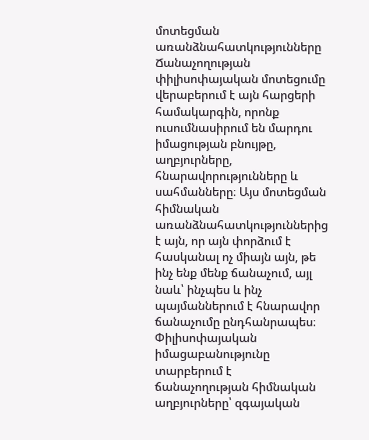մոտեցման առանձնահատկությունները
Ճանաչողության փիլիսոփայական մոտեցումը վերաբերում է այն հարցերի համակարգին, որոնք ուսումնասիրում են մարդու իմացության բնույթը, աղբյուրները, հնարավորությունները և սահմանները։ Այս մոտեցման հիմնական առանձնահատկություններից է այն, որ այն փորձում է հասկանալ ոչ միայն այն, թե ինչ ենք մենք ճանաչում, այլ նաև՝ ինչպես և ինչ պայմաններում է հնարավոր ճանաչումը ընդհանրապես։ Փիլիսոփայական իմացաբանությունը տարբերում է ճանաչողության հիմնական աղբյուրները՝ զգայական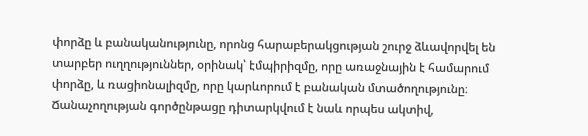փորձը և բանականությունը, որոնց հարաբերակցության շուրջ ձևավորվել են տարբեր ուղղություններ, օրինակ՝ էմպիրիզմը, որը առաջնային է համարում փորձը, և ռացիոնալիզմը, որը կարևորում է բանական մտածողությունը։ Ճանաչողության գործընթացը դիտարկվում է նաև որպես ակտիվ,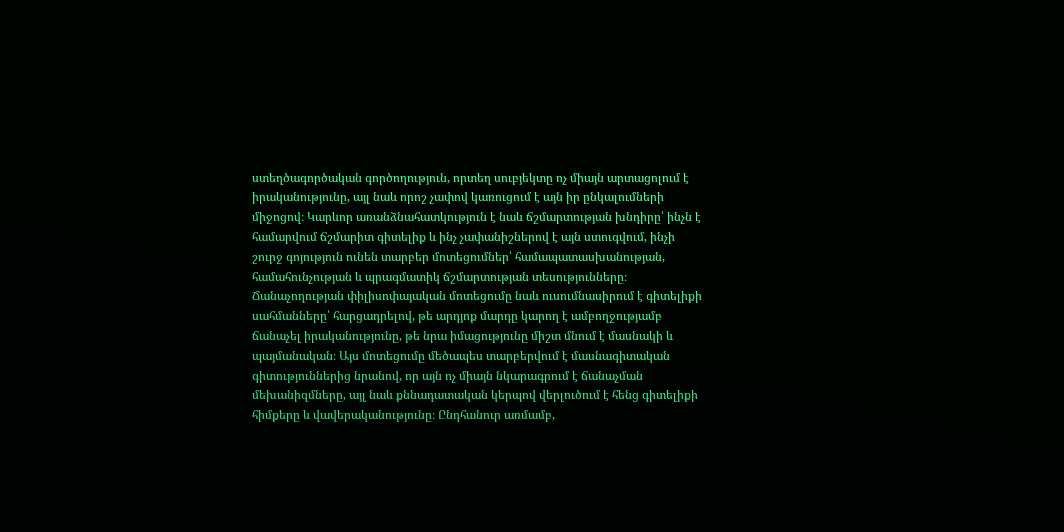ստեղծագործական գործողություն, որտեղ սուբյեկտը ոչ միայն արտացոլում է իրականությունը, այլ նաև որոշ չափով կառուցում է այն իր ընկալումների միջոցով։ Կարևոր առանձնահատկություն է նաև ճշմարտության խնդիրը՝ ինչն է համարվում ճշմարիտ գիտելիք և ինչ չափանիշներով է այն ստուգվում, ինչի շուրջ գոյություն ունեն տարբեր մոտեցումներ՝ համապատասխանության, համահունչության և պրագմատիկ ճշմարտության տեսությունները։ Ճանաչողության փիլիսոփայական մոտեցումը նաև ուսումնասիրում է գիտելիքի սահմանները՝ հարցադրելով, թե արդյոք մարդը կարող է ամբողջությամբ ճանաչել իրականությունը, թե նրա իմացությունը միշտ մնում է մասնակի և պայմանական։ Այս մոտեցումը մեծապես տարբերվում է մասնագիտական գիտություններից նրանով, որ այն ոչ միայն նկարագրում է ճանաչման մեխանիզմները, այլ նաև քննադատական կերպով վերլուծում է հենց գիտելիքի հիմքերը և վավերականությունը։ Ընդհանուր առմամբ,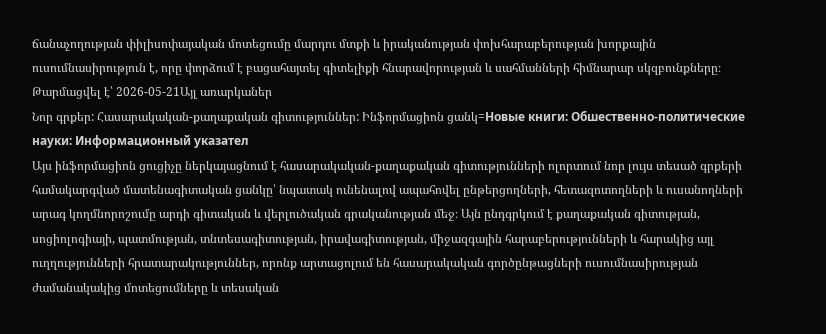ճանաչողության փիլիսոփայական մոտեցումը մարդու մտքի և իրականության փոխհարաբերության խորքային ուսումնասիրություն է, որը փորձում է բացահայտել գիտելիքի հնարավորության և սահմանների հիմնարար սկզբունքները։
Թարմացվել է՝ 2026-05-21Այլ առարկաներ
Նոր գրքեր: Հասարակական-քաղաքական գիտություններ: Ինֆորմացիոն ցանկ=Новые книги: Обшественно-политические науки: Информационный указател
Այս ինֆորմացիոն ցուցիչը ներկայացնում է հասարակական-քաղաքական գիտությունների ոլորտում նոր լույս տեսած գրքերի համակարգված մատենագիտական ցանկը՝ նպատակ ունենալով ապահովել ընթերցողների, հետազոտողների և ուսանողների արագ կողմնորոշումը արդի գիտական և վերլուծական գրականության մեջ։ Այն ընդգրկում է քաղաքական գիտության, սոցիոլոգիայի, պատմության, տնտեսագիտության, իրավագիտության, միջազգային հարաբերությունների և հարակից այլ ուղղությունների հրատարակություններ, որոնք արտացոլում են հասարակական գործընթացների ուսումնասիրության ժամանակակից մոտեցումները և տեսական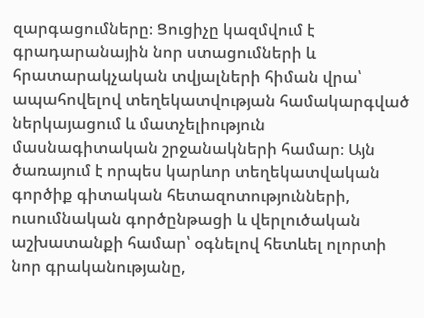զարգացումները։ Ցուցիչը կազմվում է գրադարանային նոր ստացումների և հրատարակչական տվյալների հիման վրա՝ ապահովելով տեղեկատվության համակարգված ներկայացում և մատչելիություն մասնագիտական շրջանակների համար։ Այն ծառայում է որպես կարևոր տեղեկատվական գործիք գիտական հետազոտությունների, ուսումնական գործընթացի և վերլուծական աշխատանքի համար՝ օգնելով հետևել ոլորտի նոր գրականությանը,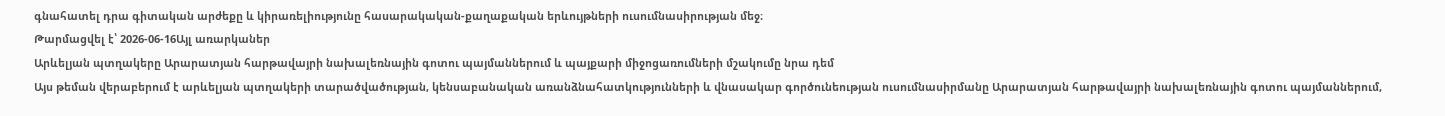գնահատել դրա գիտական արժեքը և կիրառելիությունը հասարակական-քաղաքական երևույթների ուսումնասիրության մեջ։
Թարմացվել է՝ 2026-06-16Այլ առարկաներ
Արևելյան պտղակերը Արարատյան հարթավայրի նախալեռնային գոտու պայմաններում և պայքարի միջոցառումների մշակումը նրա դեմ
Այս թեման վերաբերում է արևելյան պտղակերի տարածվածության, կենսաբանական առանձնահատկությունների և վնասակար գործունեության ուսումնասիրմանը Արարատյան հարթավայրի նախալեռնային գոտու պայմաններում,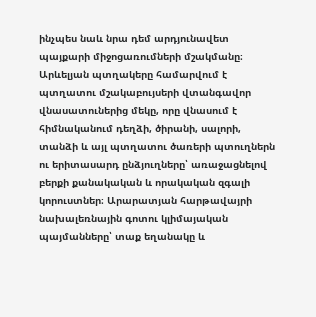ինչպես նաև նրա դեմ արդյունավետ պայքարի միջոցառումների մշակմանը։ Արևելյան պտղակերը համարվում է պտղատու մշակաբույսերի վտանգավոր վնասատուներից մեկը, որը վնասում է հիմնականում դեղձի, ծիրանի, սալորի, տանձի և այլ պտղատու ծառերի պտուղներն ու երիտասարդ ընձյուղները՝ առաջացնելով բերքի քանակական և որակական զգալի կորուստներ։ Արարատյան հարթավայրի նախալեռնային գոտու կլիմայական պայմանները՝ տաք եղանակը և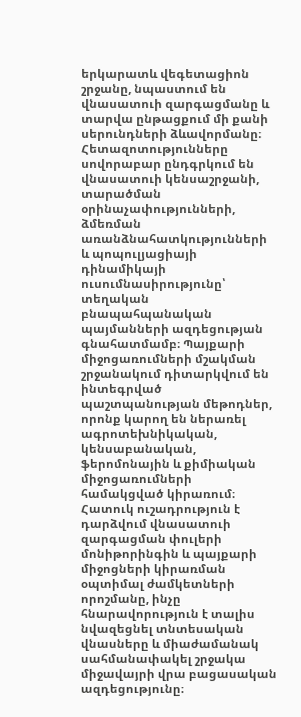երկարատև վեգետացիոն շրջանը, նպաստում են վնասատուի զարգացմանը և տարվա ընթացքում մի քանի սերունդների ձևավորմանը։ Հետազոտությունները սովորաբար ընդգրկում են վնասատուի կենսաշրջանի, տարածման օրինաչափությունների, ձմեռման առանձնահատկությունների և պոպուլյացիայի դինամիկայի ուսումնասիրությունը՝ տեղական բնապահպանական պայմանների ազդեցության գնահատմամբ։ Պայքարի միջոցառումների մշակման շրջանակում դիտարկվում են ինտեգրված պաշտպանության մեթոդներ, որոնք կարող են ներառել ագրոտեխնիկական, կենսաբանական, ֆերոմոնային և քիմիական միջոցառումների համակցված կիրառում։ Հատուկ ուշադրություն է դարձվում վնասատուի զարգացման փուլերի մոնիթորինգին և պայքարի միջոցների կիրառման օպտիմալ ժամկետների որոշմանը, ինչը հնարավորություն է տալիս նվազեցնել տնտեսական վնասները և միաժամանակ սահմանափակել շրջակա միջավայրի վրա բացասական ազդեցությունը։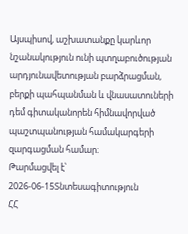Այսպիսով, աշխատանքը կարևոր նշանակություն ունի պտղաբուծության արդյունավետության բարձրացման, բերքի պահպանման և վնասատուների դեմ գիտականորեն հիմնավորված պաշտպանության համակարգերի զարգացման համար։
Թարմացվել է՝ 2026-06-15Տնտեսագիտություն
ՀՀ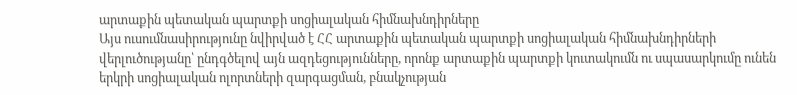արտաքին պետական պարտքի սոցիալական հիմնախնդիրները
Այս ուսումնասիրությունը նվիրված է ՀՀ արտաքին պետական պարտքի սոցիալական հիմնախնդիրների վերլուծությանը՝ ընդգծելով այն ազդեցությունները, որոնք արտաքին պարտքի կուտակումն ու սպասարկումը ունեն երկրի սոցիալական ոլորտների զարգացման, բնակչության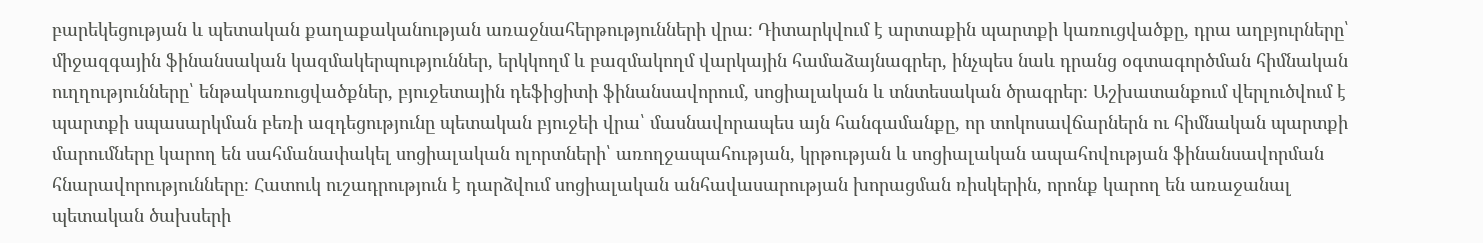բարեկեցության և պետական քաղաքականության առաջնահերթությունների վրա։ Դիտարկվում է արտաքին պարտքի կառուցվածքը, դրա աղբյուրները՝ միջազգային ֆինանսական կազմակերպություններ, երկկողմ և բազմակողմ վարկային համաձայնագրեր, ինչպես նաև դրանց օգտագործման հիմնական ուղղությունները՝ ենթակառուցվածքներ, բյուջետային դեֆիցիտի ֆինանսավորում, սոցիալական և տնտեսական ծրագրեր։ Աշխատանքում վերլուծվում է պարտքի սպասարկման բեռի ազդեցությունը պետական բյուջեի վրա՝ մասնավորապես այն հանգամանքը, որ տոկոսավճարներն ու հիմնական պարտքի մարումները կարող են սահմանափակել սոցիալական ոլորտների՝ առողջապահության, կրթության և սոցիալական ապահովության ֆինանսավորման հնարավորությունները։ Հատուկ ուշադրություն է դարձվում սոցիալական անհավասարության խորացման ռիսկերին, որոնք կարող են առաջանալ պետական ծախսերի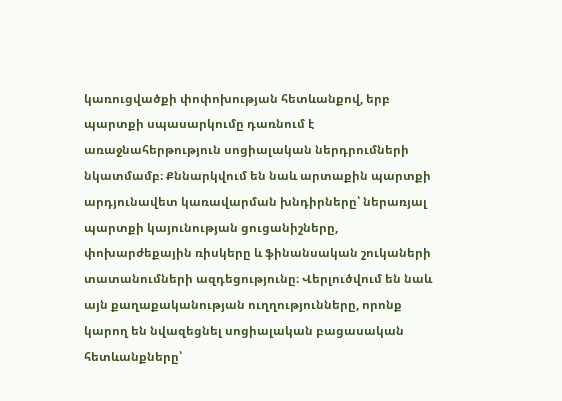կառուցվածքի փոփոխության հետևանքով, երբ պարտքի սպասարկումը դառնում է առաջնահերթություն սոցիալական ներդրումների նկատմամբ։ Քննարկվում են նաև արտաքին պարտքի արդյունավետ կառավարման խնդիրները՝ ներառյալ պարտքի կայունության ցուցանիշները, փոխարժեքային ռիսկերը և ֆինանսական շուկաների տատանումների ազդեցությունը։ Վերլուծվում են նաև այն քաղաքականության ուղղությունները, որոնք կարող են նվազեցնել սոցիալական բացասական հետևանքները՝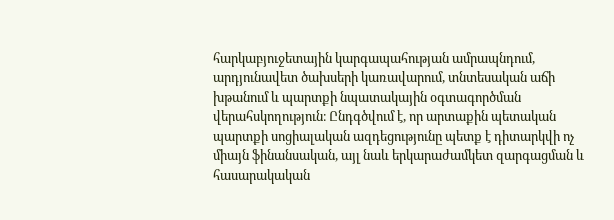հարկաբյուջետային կարգապահության ամրապնդում, արդյունավետ ծախսերի կառավարում, տնտեսական աճի խթանում և պարտքի նպատակային օգտագործման վերահսկողություն։ Ընդգծվում է, որ արտաքին պետական պարտքի սոցիալական ազդեցությունը պետք է դիտարկվի ոչ միայն ֆինանսական, այլ նաև երկարաժամկետ զարգացման և հասարակական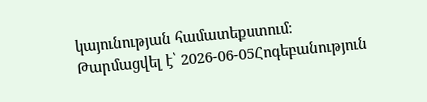կայունության համատեքստում։
Թարմացվել է՝ 2026-06-05Հոգեբանություն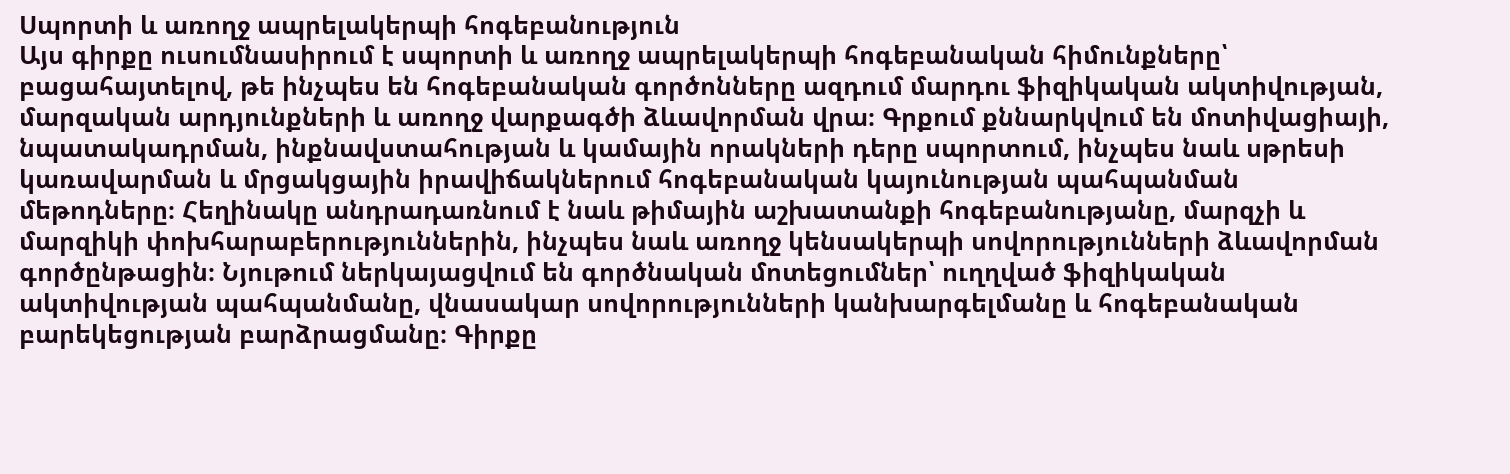Սպորտի և առողջ ապրելակերպի հոգեբանություն
Այս գիրքը ուսումնասիրում է սպորտի և առողջ ապրելակերպի հոգեբանական հիմունքները՝ բացահայտելով, թե ինչպես են հոգեբանական գործոնները ազդում մարդու ֆիզիկական ակտիվության, մարզական արդյունքների և առողջ վարքագծի ձևավորման վրա։ Գրքում քննարկվում են մոտիվացիայի, նպատակադրման, ինքնավստահության և կամային որակների դերը սպորտում, ինչպես նաև սթրեսի կառավարման և մրցակցային իրավիճակներում հոգեբանական կայունության պահպանման մեթոդները։ Հեղինակը անդրադառնում է նաև թիմային աշխատանքի հոգեբանությանը, մարզչի և մարզիկի փոխհարաբերություններին, ինչպես նաև առողջ կենսակերպի սովորությունների ձևավորման գործընթացին։ Նյութում ներկայացվում են գործնական մոտեցումներ՝ ուղղված ֆիզիկական ակտիվության պահպանմանը, վնասակար սովորությունների կանխարգելմանը և հոգեբանական բարեկեցության բարձրացմանը։ Գիրքը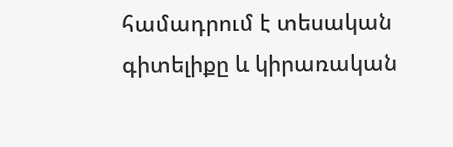համադրում է տեսական գիտելիքը և կիրառական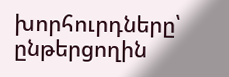խորհուրդները՝ ընթերցողին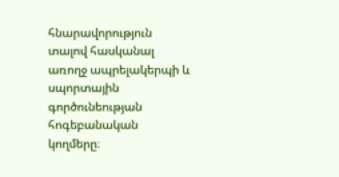հնարավորություն տալով հասկանալ առողջ ապրելակերպի և սպորտային գործունեության հոգեբանական կողմերը։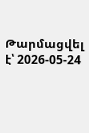Թարմացվել է՝ 2026-05-24